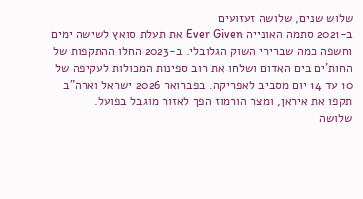שלוש שנים, שלושה זעזועים
ב-2021 סתמה האונייה Ever Given את תעלת סואץ לשישה ימים וחשפה כמה שברירי השוק הגלובלי. ב-2023 החלו ההתקפות של החות'ים בים האדום ושלחו את רוב ספינות המכולות לעקיפה של 10 עד 14 יום מסביב לאפריקה. בפברואר 2026 ישראל וארה"ב תקפו את איראן, ומצר הורמוז הפך לאזור מוגבל בפועל.
שלושה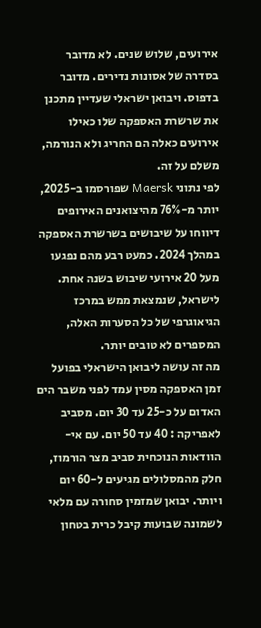אירועים, שלוש שנים. לא מדובר בסדרה של אסונות נדירים. מדובר בדפוס. ויבואן ישראלי שעדיין מתכנן את שרשרת האספקה שלו כאילו אירועים כאלה הם החריג ולא הנורמה, משלם על זה.
לפי נתוני Maersk שפורסמו ב-2025, יותר מ-76% מהיצואנים האירופים דיווחו על שיבושים בשרשרת האספקה במהלך 2024. כמעט רבע מהם נפגעו מעל 20 אירועי שיבוש בשנה אחת. לישראל, שנמצאת ממש במרכז הגיאוגרפי של כל הסערות האלה, המספרים לא טובים יותר.
מה זה עושה ליבואן הישראלי בפועל
זמן האספקה מסין עמד לפני משבר הים האדום על כ-25 עד 30 יום. מסביב לאפריקה : 40 עד 50 יום. עם אי-הוודאות הנוכחית סביב מצר הורמוז, חלק מהמסלולים מגיעים ל-60 יום ויותר. יבואן שמזמין סחורה עם מלאי לשמונה שבועות קיבל כרית בטחון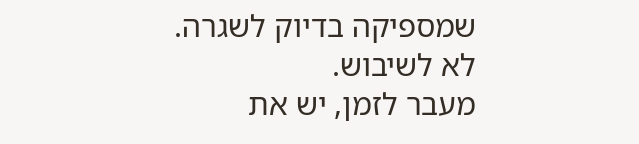שמספיקה בדיוק לשגרה. לא לשיבוש.
מעבר לזמן, יש את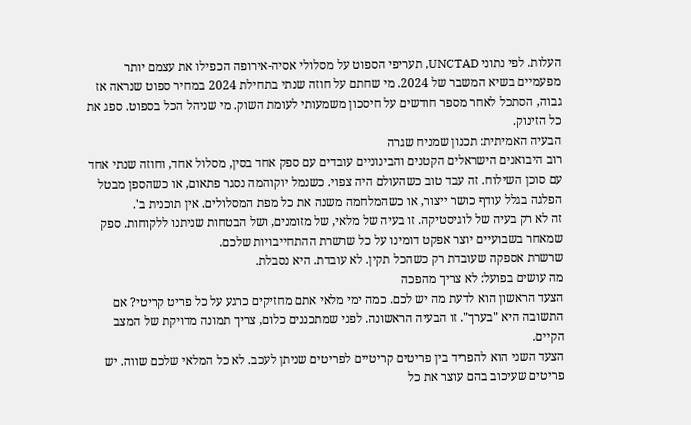העלות. לפי נתוני UNCTAD, תעריפי הספוט על מסלולי אסיה-אירופה הכפילו את עצמם יותר מפעמיים בשיא המשבר של 2024. מי שחתם על חוזה שנתי בתחילת 2024 במחיר ספוט שנראה אז גבוה, הסתכל לאחר מספר חודשים על חיסכון משמעותי לעומת השוק. מי שניהל הכל בספוט. ספג את כל הזינוק.
הבעיה האמיתית: תכנון שמניח שגרה
רוב היבואנים הישראלים הקטנים והבינוניים עובדים עם ספק אחד בסין, מסלול אחד, וחוזה שנתי אחד עם סוכן השילוח. זה עבד טוב כשהעולם היה צפוי. כשנמל יוקוהמה נסגר פתאום, או כשהספן מבטל הפלגה בגלל עודף כושר ייצור, או כשהמלחמה משנה את כל מפת המסלולים. אין תוכנית ב'.
זה לא רק בעיה של לוגיסטיקה. זו בעיה של מלאי, של מזומנים, ושל הבטחות שניתנו ללקוחות. ספק שמאחר בשבועיים יוצר אפקט דומינו על כל שרשרת ההתחייבויות שלכם.
שרשרת אספקה שעובדת רק כשהכל תקין. לא עובדת. היא נסבלת.
מה עושים בפועל: לא צריך מהפכה
הצעד הראשון הוא לדעת מה יש לכם. כמה ימי מלאי אתם מחזיקים כרגע על כל פריט קריטי? אם התשובה היא "בערך". זו הבעיה הראשונה. לפני שמתכננים כלום, צריך תמונה מדויקת של המצב הקיים.
הצעד השני הוא להפריד בין פריטים קריטיים לפריטים שניתן לעכב. לא כל המלאי שלכם שווה. יש פריטים שעיכוב בהם עוצר את כל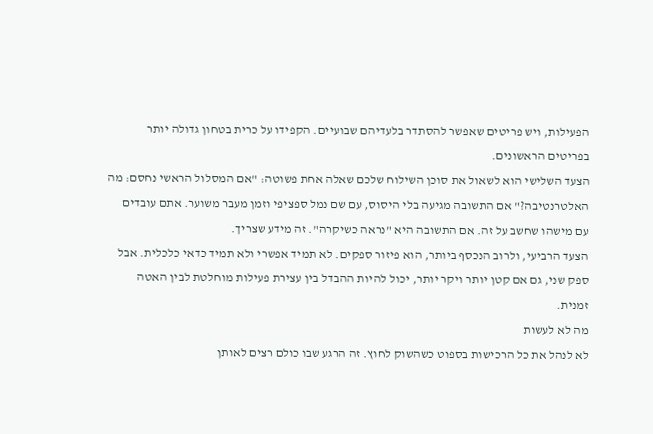הפעילות, ויש פריטים שאפשר להסתדר בלעדיהם שבועיים. הקפידו על כרית בטחון גדולה יותר בפריטים הראשונים.
הצעד השלישי הוא לשאול את סוכן השילוח שלכם שאלה אחת פשוטה: "אם המסלול הראשי נחסם: מה האלטרנטיבה?" אם התשובה מגיעה בלי היסוס, עם שם נמל ספציפי וזמן מעבר משוער. אתם עובדים עם מישהו שחשב על זה. אם התשובה היא "נראה כשיקרה". זה מידע שצריך.
הצעד הרביעי, ולרוב הנכסף ביותר, הוא פיזור ספקים. לא תמיד אפשרי ולא תמיד כדאי כלכלית. אבל ספק שני, גם אם קטן יותר ויקר יותר, יכול להיות ההבדל בין עצירת פעילות מוחלטת לבין האטה זמנית.
מה לא לעשות
לא לנהל את כל הרכישות בספוט כשהשוק לחוץ. זה הרגע שבו כולם רצים לאותן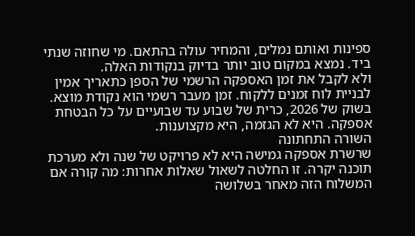ספינות ואותם נמלים, והמחיר עולה בהתאם. מי שחוזה שנתי ביד. נמצא במקום טוב יותר בדיוק בנקודות האלה.
ולא לקבל את זמן האספקה הרשמי של הספן כתאריך אמין לבניית לוח זמנים ללקוח. זמן מעבר רשמי הוא נקודת מוצא. בשוק של 2026, כרית של שבוע עד שבועיים על כל הבטחת אספקה. היא לא הגזמה, היא מקצוענות.
השורה התחתונה
שרשרת אספקה גמישה היא לא פרויקט של שנה ולא מערכת תוכנה יקרה. זו החלטה לשאול שאלות אחרות: מה קורה אם המשלוח הזה מאחר בשלושה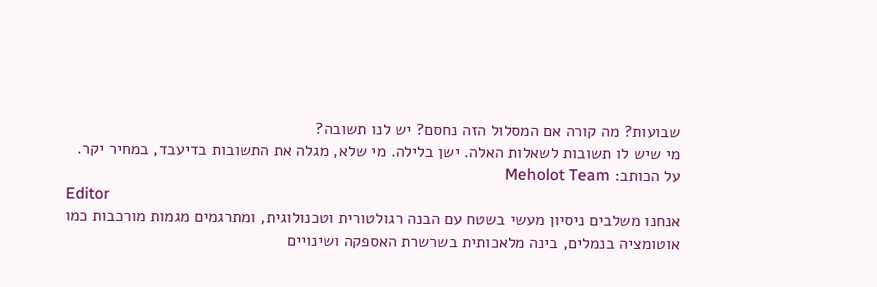שבועות? מה קורה אם המסלול הזה נחסם? יש לנו תשובה?
מי שיש לו תשובות לשאלות האלה. ישן בלילה. מי שלא, מגלה את התשובות בדיעבד, במחיר יקר.
על הכותב: Meholot Team
Editor
אנחנו משלבים ניסיון מעשי בשטח עם הבנה רגולטורית וטכנולוגית, ומתרגמים מגמות מורכבות כמו אוטומציה בנמלים, בינה מלאכותית בשרשרת האספקה ושינויים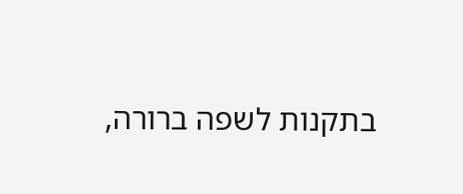בתקנות לשפה ברורה,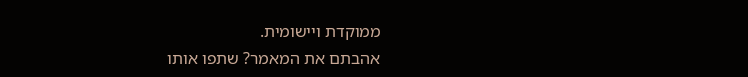ממוקדת ויישומית.
אהבתם את המאמר? שתפו אותו